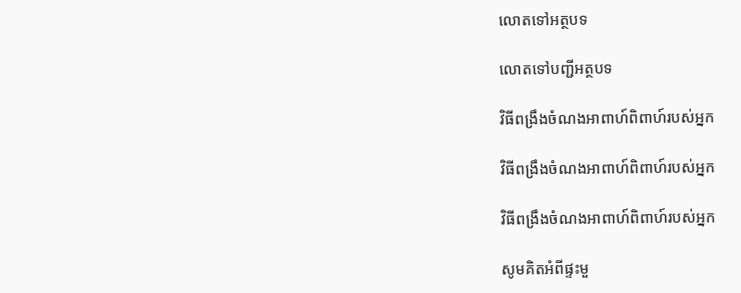លោតទៅអត្ថបទ

លោតទៅបញ្ជីអត្ថបទ

វិធីពង្រឹងចំណងអាពាហ៍ពិពាហ៍របស់អ្នក

វិធីពង្រឹងចំណងអាពាហ៍ពិពាហ៍របស់អ្នក

វិធីពង្រឹងចំណងអាពាហ៍ពិពាហ៍របស់អ្នក

សូមគិតអំពីផ្ទះមួ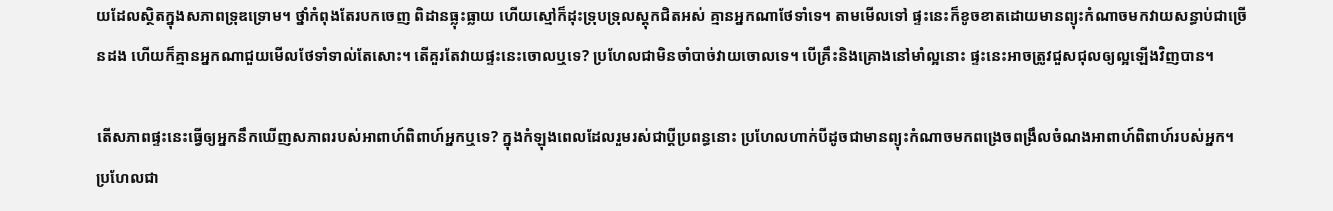យដែលស្ថិតក្នុងសភាពទ្រុឌទ្រោម។ ថ្នាំកំពុងតែរបកចេញ ពិដានធ្លុះធ្លាយ ហើយស្មៅក៏ដុះទ្រុបទ្រុលស្តុកជិតអស់ គ្មានអ្នកណាថែទាំទេ។ តាមមើលទៅ ផ្ទះនេះក៏ខូចខាតដោយមានព្យុះកំណាចមកវាយសន្ធាប់ជាច្រើនដង ហើយក៏គ្មានអ្នកណាជួយមើលថែទាំទាល់តែសោះ។ តើគួរតែវាយផ្ទះនេះចោលឬទេ? ប្រហែលជាមិនចាំបាច់វាយចោលទេ។ បើគ្រឹះនិងគ្រោងនៅមាំល្អនោះ ផ្ទះនេះអាចត្រូវជួសជុលឲ្យល្អឡើងវិញបាន។

តើសភាពផ្ទះនេះធ្វើឲ្យអ្នកនឹកឃើញសភាពរបស់អាពាហ៍ពិពាហ៍អ្នកឬទេ? ក្នុងកំឡុងពេលដែលរួមរស់ជាប្ដីប្រពន្ធនោះ ប្រហែលហាក់បីដូចជាមានព្យុះកំណាចមកពង្រេចពង្រឹលចំណងអាពាហ៍ពិពាហ៍របស់អ្នក។ ប្រហែលជា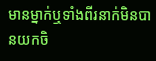មានម្នាក់ឬទាំងពីរនាក់មិនបានយកចិ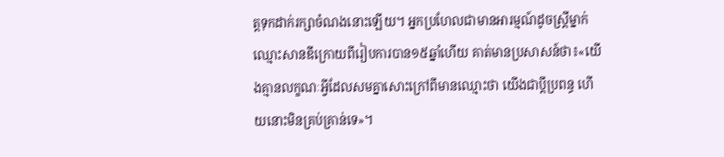ត្តទុកដាក់រក្សាចំណងនោះឡើយ។ អ្នកប្រហែលជាមានអារម្មណ៍ដូចស្ត្រីម្នាក់ឈ្មោះសានឌីក្រោយពីរៀបការបាន១៥ឆ្នាំហើយ គាត់មានប្រសាសន៍ថា៖«យើងគ្មានលក្ខណៈអ្វីដែលសមគ្នាសោះក្រៅពីមានឈ្មោះថា យើងជាប្ដីប្រពន្ធ ហើយនោះមិនគ្រប់គ្រាន់ទេ»។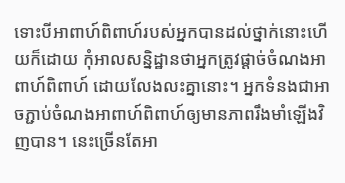ទោះបីអាពាហ៍ពិពាហ៍របស់អ្នកបានដល់ថ្នាក់នោះហើយក៏ដោយ កុំអាលសន្និដ្ឋានថាអ្នកត្រូវផ្ដាច់ចំណងអាពាហ៍ពិពាហ៍ ដោយលែងលះគ្នានោះ។ អ្នកទំនងជាអាចភ្ជាប់ចំណងអាពាហ៍ពិពាហ៍ឲ្យមានភាពរឹងមាំឡើងវិញបាន។ នេះច្រើនតែអា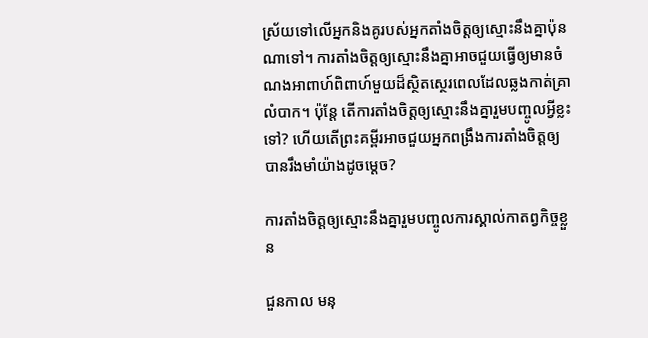ស្រ័យទៅលើអ្នកនិងគូរបស់អ្នកតាំងចិត្តឲ្យស្មោះនឹងគ្នាប៉ុនណាទៅ។ ការតាំងចិត្តឲ្យស្មោះនឹងគ្នាអាចជួយធ្វើឲ្យមានចំណងអាពាហ៍ពិពាហ៍មួយដ៏ស្ថិតស្ថេរពេលដែលឆ្លងកាត់គ្រាលំបាក។ ប៉ុន្តែ តើការតាំងចិត្តឲ្យស្មោះនឹងគ្នារួមបញ្ចូលអ្វីខ្លះទៅ? ហើយតើព្រះគម្ពីរអាចជួយអ្នកពង្រឹងការតាំងចិត្តឲ្យបានរឹងមាំយ៉ាងដូចម្ដេច?

ការតាំងចិត្តឲ្យស្មោះនឹងគ្នារួមបញ្ចូលការស្គាល់កាតព្វកិច្ចខ្លួន

ជួនកាល មនុ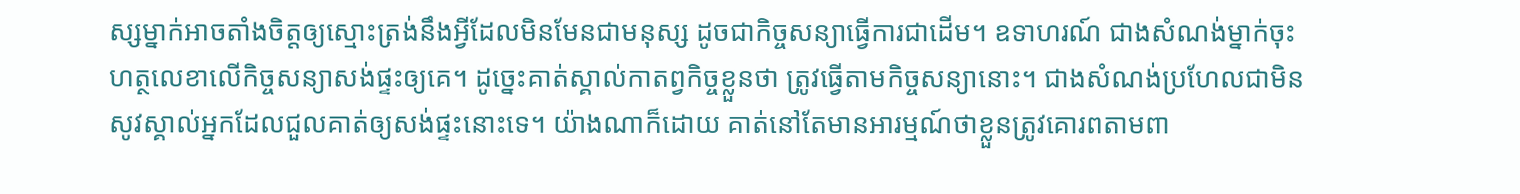ស្សម្នាក់អាចតាំងចិត្តឲ្យស្មោះត្រង់នឹងអ្វីដែលមិនមែនជាមនុស្ស ដូចជាកិច្ចសន្យាធ្វើការជាដើម។ ឧទាហរណ៍ ជាងសំណង់ម្នាក់ចុះហត្ថលេខាលើកិច្ចសន្យាសង់ផ្ទះឲ្យគេ។ ដូច្នេះគាត់ស្គាល់កាតព្វកិច្ចខ្លួនថា ត្រូវធ្វើតាមកិច្ចសន្យានោះ។ ជាងសំណង់ប្រហែលជាមិនសូវស្គាល់អ្នកដែលជួលគាត់ឲ្យសង់ផ្ទះនោះទេ។ យ៉ាងណាក៏ដោយ គាត់នៅតែមានអារម្មណ៍ថាខ្លួនត្រូវគោរពតាមពា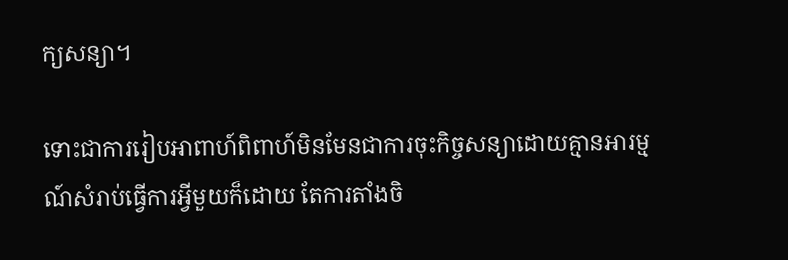ក្យសន្យា។

ទោះជាការរៀបអាពាហ៍ពិពាហ៍មិនមែនជាការចុះកិច្ចសន្យាដោយគ្មានអារម្មណ៍សំរាប់ធ្វើការអ្វីមួយក៏ដោយ តែការតាំងចិ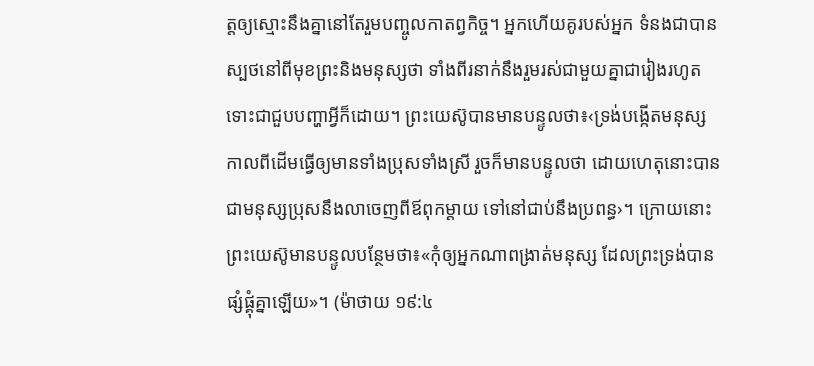ត្តឲ្យស្មោះនឹងគ្នានៅតែរួមបញ្ចូលកាតព្វកិច្ច។ អ្នកហើយគូរបស់អ្នក ទំនងជាបានស្បថនៅពីមុខព្រះនិងមនុស្សថា ទាំងពីរនាក់នឹងរួមរស់ជាមួយគ្នាជារៀងរហូតទោះជាជួបបញ្ហាអ្វីក៏ដោយ។ ព្រះយេស៊ូបានមានបន្ទូលថា៖‹ទ្រង់បង្កើតមនុស្សកាលពីដើមធ្វើឲ្យមានទាំងប្រុសទាំងស្រី រួចក៏មានបន្ទូលថា ដោយហេតុនោះបានជាមនុស្សប្រុសនឹងលាចេញពីឪពុកម្ដាយ ទៅនៅជាប់នឹងប្រពន្ធ›។ ក្រោយនោះព្រះយេស៊ូមានបន្ទូលបន្ថែមថា៖«កុំឲ្យអ្នកណាពង្រាត់មនុស្ស ដែលព្រះទ្រង់បានផ្សំផ្គុំគ្នាឡើយ»។ (ម៉ាថាយ ១៩:៤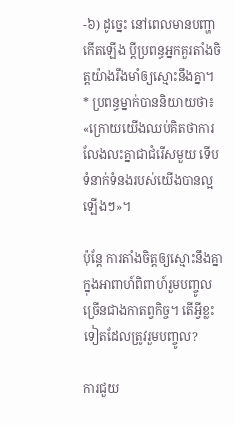-៦) ដូច្នេះ នៅពេលមានបញ្ហាកើតឡើង ប្ដីប្រពន្ធអ្នកគួរតាំងចិត្តយ៉ាងរឹងមាំឲ្យស្មោះនឹងគ្នា។ * ប្រពន្ធម្នាក់បាននិយាយថា៖«ក្រោយយើងឈប់គិតថាការលែងលះគ្នាជាជំរើសមួយ ទើបទំនាក់ទំនងរបស់យើងបានល្អឡើងៗ»។

ប៉ុន្តែ ការតាំងចិត្តឲ្យស្មោះនឹងគ្នាក្នុងអាពាហ៍ពិពាហ៍រួមបញ្ចូលច្រើនជាងកាតព្វកិច្ច។ តើអ្វីខ្លះទៀតដែលត្រូវរួមបញ្ចូល?

ការជួយ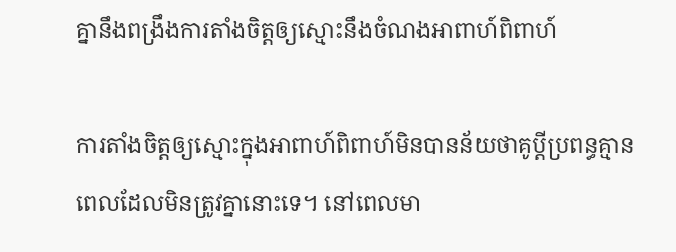គ្នានឹងពង្រឹងការតាំងចិត្តឲ្យស្មោះនឹងចំណងអាពាហ៍ពិពាហ៍

ការតាំងចិត្តឲ្យស្មោះក្នុងអាពាហ៍ពិពាហ៍មិនបានន័យថាគូប្ដីប្រពន្ធគ្មានពេលដែលមិនត្រូវគ្នានោះទេ។ នៅពេលមា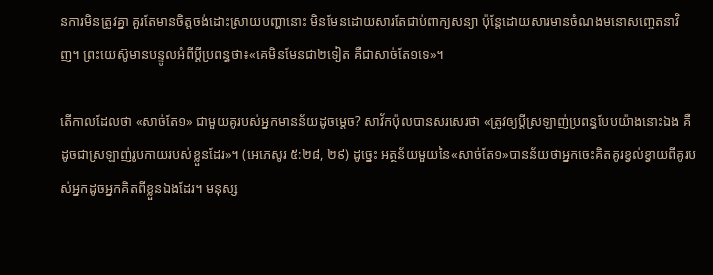នការមិនត្រូវគ្នា គួរតែមានចិត្តចង់ដោះស្រាយបញ្ហានោះ មិនមែនដោយសារតែជាប់ពាក្យសន្យា ប៉ុន្តែដោយសារមានចំណងមនោសញ្ចេតនាវិញ។ ព្រះយេស៊ូមានបន្ទូលអំពីប្ដីប្រពន្ធថា៖«គេមិនមែនជា២ទៀត គឺជាសាច់តែ១ទេ»។

តើកាលដែលថា «សាច់តែ១» ជាមួយគូរបស់អ្នកមានន័យដូចម្ដេច? សាវ័កប៉ុលបានសរសេរថា «ត្រូវឲ្យប្ដីស្រឡាញ់ប្រពន្ធបែបយ៉ាងនោះឯង គឺដូចជាស្រឡាញ់រូបកាយរបស់ខ្លួនដែរ»។ (អេភេសូរ ៥:២៨, ២៩) ដូច្នេះ អត្ថន័យមួយនៃ«សាច់តែ១»បានន័យថាអ្នកចេះគិតគូរខ្វល់ខ្វាយពីគូរបស់អ្នកដូចអ្នកគិតពីខ្លួនឯងដែរ។ មនុស្ស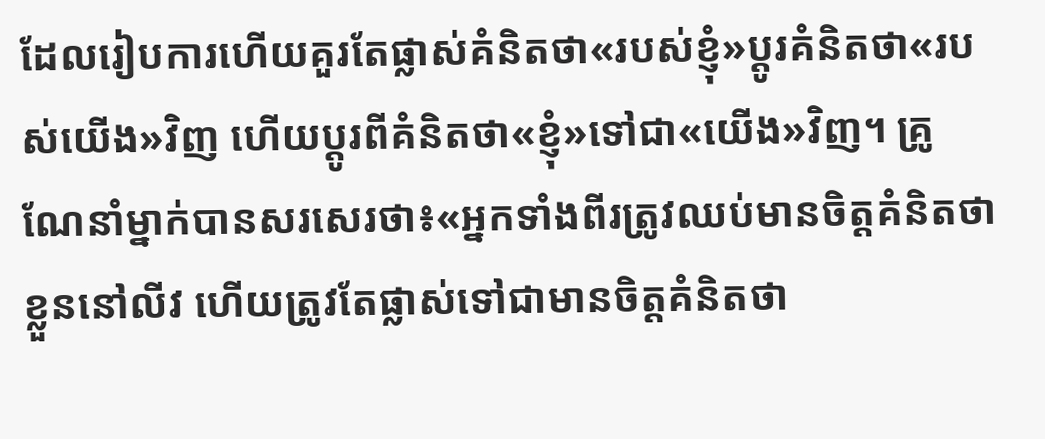ដែលរៀបការហើយគួរតែផ្លាស់គំនិតថា«របស់ខ្ញុំ»ប្ដូរគំនិតថា«របស់យើង»វិញ ហើយប្ដូរពីគំនិតថា«ខ្ញុំ»ទៅជា«យើង»វិញ។ គ្រូណែនាំម្នាក់បានសរសេរថា៖«អ្នកទាំងពីរត្រូវឈប់មានចិត្តគំនិតថាខ្លួននៅលីវ ហើយត្រូវតែផ្លាស់ទៅជាមានចិត្តគំនិតថា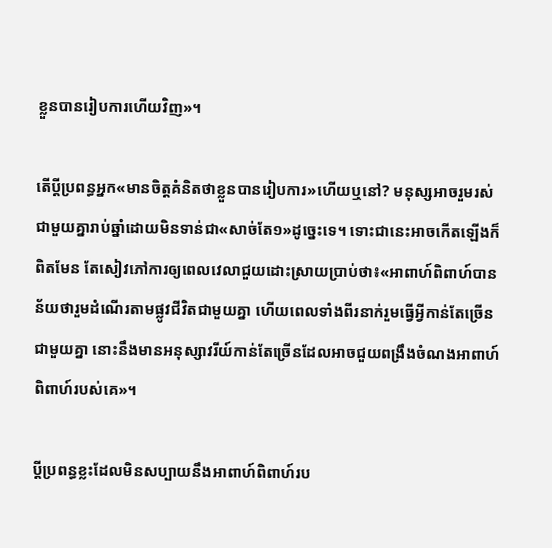ខ្លួនបានរៀបការហើយវិញ»។

តើប្ដីប្រពន្ធអ្នក«មានចិត្តគំនិតថាខ្លួនបានរៀបការ»ហើយឬនៅ? មនុស្សអាចរួមរស់ជាមួយគ្នារាប់ឆ្នាំដោយមិនទាន់ជា«សាច់តែ១»ដូច្នេះទេ។ ទោះជានេះអាចកើតឡើងក៏ពិតមែន តែសៀវភៅការឲ្យពេលវេលាជួយដោះស្រាយប្រាប់ថា៖«អាពាហ៍ពិពាហ៍បានន័យថារួមដំណើរតាមផ្លូវជីវិតជាមួយគ្នា ហើយពេលទាំងពីរនាក់រួមធ្វើអ្វីកាន់តែច្រើនជាមួយគ្នា នោះនឹងមានអនុស្សាវរីយ៍កាន់តែច្រើនដែលអាចជួយពង្រឹងចំណងអាពាហ៍ពិពាហ៍របស់គេ»។

ប្ដីប្រពន្ធខ្លះដែលមិនសប្បាយនឹងអាពាហ៍ពិពាហ៍រប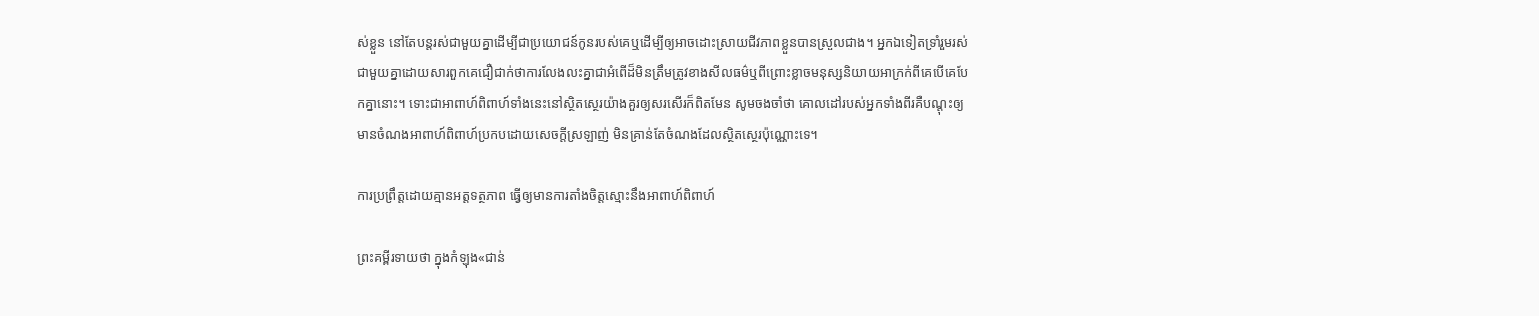ស់ខ្លួន នៅតែបន្តរស់ជាមួយគ្នាដើម្បីជាប្រយោជន៍កូនរបស់គេឬដើម្បីឲ្យអាចដោះស្រាយជីវភាពខ្លួនបានស្រួលជាង។ អ្នកឯទៀតទ្រាំរួមរស់ជាមួយគ្នាដោយសារពួកគេជឿជាក់ថាការលែងលះគ្នាជាអំពើដ៏មិនត្រឹមត្រូវខាងសីលធម៌ឬពីព្រោះខ្លាចមនុស្សនិយាយអាក្រក់ពីគេបើគេបែកគ្នានោះ។ ទោះជាអាពាហ៍ពិពាហ៍ទាំងនេះនៅស្ថិតស្ថេរយ៉ាងគួរឲ្យសរសើរក៏ពិតមែន សូមចងចាំថា គោលដៅរបស់អ្នកទាំងពីរគឺបណ្ដុះឲ្យមានចំណងអាពាហ៍ពិពាហ៍ប្រកបដោយសេចក្ដីស្រឡាញ់ មិនគ្រាន់តែចំណងដែលស្ថិតស្ថេរប៉ុណ្ណោះទេ។

ការប្រព្រឹត្តដោយគ្មានអត្តទត្ថភាព ធ្វើឲ្យមានការតាំងចិត្តស្មោះនឹងអាពាហ៍ពិពាហ៍

ព្រះគម្ពីរទាយថា ក្នុងកំឡុង«ជាន់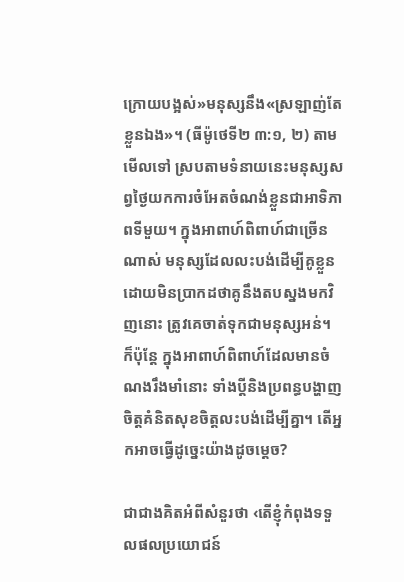ក្រោយបង្អស់»មនុស្សនឹង«ស្រឡាញ់តែខ្លួនឯង»។ (ធីម៉ូថេទី២ ៣:១, ២) តាមមើលទៅ ស្របតាមទំនាយនេះមនុស្សសព្វថ្ងៃយកការចំអែតចំណង់ខ្លួនជាអាទិភាពទីមួយ។ ក្នុងអាពាហ៍ពិពាហ៍ជាច្រើនណាស់ មនុស្សដែលលះបង់ដើម្បីគូខ្លួនដោយមិនប្រាកដថាគូនឹងតបស្នងមកវិញនោះ ត្រូវគេចាត់ទុកជាមនុស្សអន់។ ក៏ប៉ុន្តែ ក្នុងអាពាហ៍ពិពាហ៍ដែលមានចំណងរឹងមាំនោះ ទាំងប្ដីនិងប្រពន្ធបង្ហាញចិត្តគំនិតសុខចិត្តលះបង់ដើម្បីគ្នា។ តើអ្នកអាចធ្វើដូច្នេះយ៉ាងដូចម្ដេច?

ជាជាងគិតអំពីសំនួរថា ‹តើខ្ញុំកំពុងទទួលផលប្រយោជន៍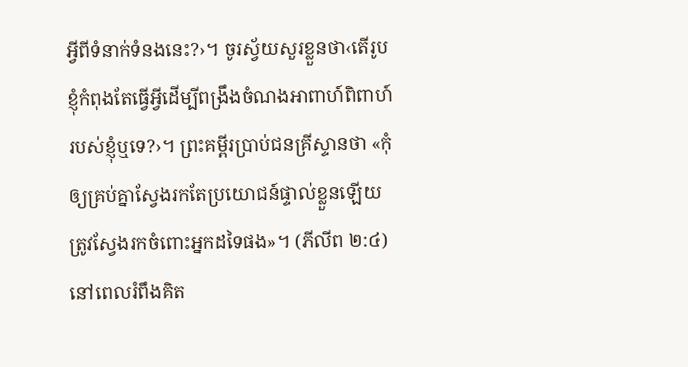អ្វីពីទំនាក់ទំនងនេះ?›។ ចូរស្វ័យសួរខ្លួនថា‹តើរូបខ្ញុំកំពុងតែធ្វើអ្វីដើម្បីពង្រឹងចំណងអាពាហ៍ពិពាហ៍របស់ខ្ញុំឬទេ?›។ ព្រះគម្ពីរប្រាប់ជនគ្រីស្ទានថា «កុំឲ្យគ្រប់គ្នាស្វែងរកតែប្រយោជន៍ផ្ទាល់ខ្លួនឡើយ ត្រូវស្វែងរកចំពោះអ្នកដទៃផង»។ (ភីលីព ២:៤) នៅពេលរំពឹងគិត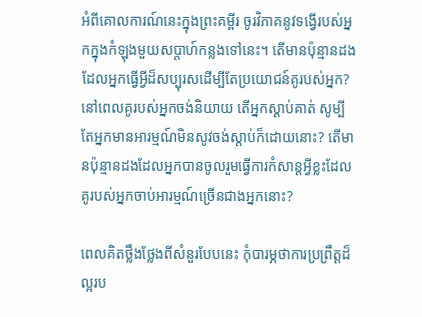អំពីគោលការណ៍នេះក្នុងព្រះគម្ពីរ ចូរវិភាគនូវទង្វើរបស់អ្នកក្នុងកំឡុងមួយសប្ដាហ៍កន្លងទៅនេះ។ តើមានប៉ុន្មានដងដែលអ្នកធ្វើអ្វីដ៏សប្បុរសដើម្បីតែប្រយោជន៍គូរបស់អ្នក? នៅពេលគូរបស់អ្នកចង់និយាយ តើអ្នកស្ដាប់គាត់ សូម្បីតែអ្នកមានអារម្មណ៍មិនសូវចង់ស្ដាប់ក៏ដោយនោះ? តើមានប៉ុន្មានដងដែលអ្នកបានចូលរួមធ្វើការកំសាន្តអ្វីខ្លះដែលគូរបស់អ្នកចាប់អារម្មណ៍ច្រើនជាងអ្នកនោះ?

ពេលគិតថ្លឹងថ្លែងពីសំនួរបែបនេះ កុំបារម្ភថាការប្រព្រឹត្តដ៏ល្អរប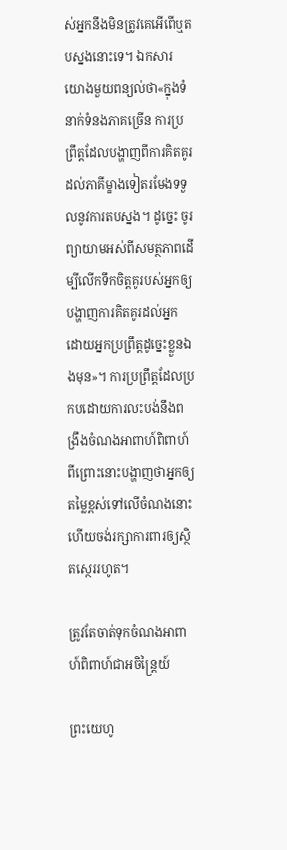ស់អ្នកនឹងមិនត្រូវគេអើពើឬតបស្នងនោះទេ។ ឯកសារយោងមួយពន្យល់ថា«ក្នុងទំនាក់ទំនងភាគច្រើន ការប្រព្រឹត្តដែលបង្ហាញពីការគិតគូរដល់ភាគីម្ខាងទៀតរមែងទទួលនូវការតបស្នង។ ដូច្នេះ ចូរព្យាយាមអស់ពីសមត្ថភាពដើម្បីលើកទឹកចិត្តគូរបស់អ្នកឲ្យបង្ហាញការគិតគូរដល់អ្នក ដោយអ្នកប្រព្រឹត្តដូច្នេះខ្លួនឯងមុន»។ ការប្រព្រឹត្តដែលប្រកបដោយការលះបង់នឹងពង្រឹងចំណងអាពាហ៍ពិពាហ៍ ពីព្រោះនោះបង្ហាញថាអ្នកឲ្យតម្លៃខ្ពស់ទៅលើចំណងនោះហើយចង់រក្សាការពារឲ្យស្ថិតស្ថេររហូត។

ត្រូវតែចាត់ទុកចំណងអាពាហ៍ពិពាហ៍ជាអចិន្ត្រៃយ៍

ព្រះយេហូ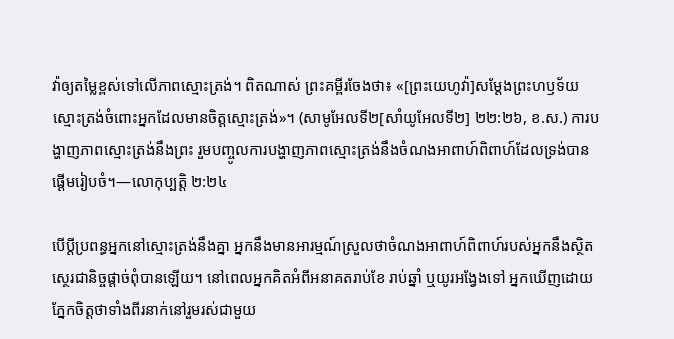វ៉ាឲ្យតម្លៃខ្ពស់ទៅលើភាពស្មោះត្រង់។ ពិតណាស់ ព្រះគម្ពីរចែងថា៖ «[ព្រះយេហូវ៉ា]សម្ដែងព្រះហឫទ័យស្មោះត្រង់ចំពោះអ្នកដែលមានចិត្តស្មោះត្រង់»។ (សាមូអែលទី២[សាំយូអែលទី២] ២២:២៦, ខ.ស.) ការបង្ហាញភាពស្មោះត្រង់នឹងព្រះ រួមបញ្ចូលការបង្ហាញភាពស្មោះត្រង់នឹងចំណងអាពាហ៍ពិពាហ៍ដែលទ្រង់បានផ្ដើមរៀបចំ។—លោកុប្បត្តិ ២:២៤

បើប្ដីប្រពន្ធអ្នកនៅស្មោះត្រង់នឹងគ្នា អ្នកនឹងមានអារម្មណ៍ស្រួលថាចំណងអាពាហ៍ពិពាហ៍របស់អ្នកនឹងស្ថិតស្ថេរជានិច្ចផ្ដាច់ពុំបានឡើយ។ នៅពេលអ្នកគិតអំពីអនាគតរាប់ខែ រាប់ឆ្នាំ ឬយូរអង្វែងទៅ អ្នកឃើញដោយភ្នែកចិត្តថាទាំងពីរនាក់នៅរួមរស់ជាមួយ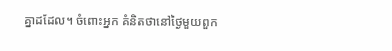គ្នាដដែល។ ចំពោះអ្នក គំនិតថានៅថ្ងៃមួយពួក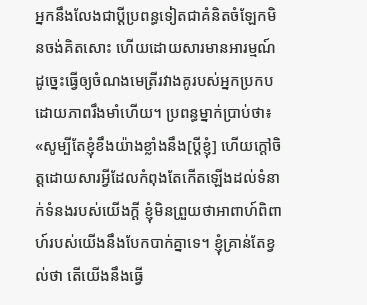អ្នកនឹងលែងជាប្ដីប្រពន្ធទៀតជាគំនិតចំឡែកមិនចង់គិតសោះ ហើយដោយសារមានអារម្មណ៍ដូច្នេះធ្វើឲ្យចំណងមេត្រីរវាងគូរបស់អ្នកប្រកបដោយភាពរឹងមាំហើយ។ ប្រពន្ធម្នាក់ប្រាប់ថា៖ «សូម្បីតែខ្ញុំខឹងយ៉ាងខ្លាំងនឹង[ប្ដីខ្ញុំ] ហើយក្ដៅចិត្តដោយសារអ្វីដែលកំពុងតែកើតឡើងដល់ទំនាក់ទំនងរបស់យើងក្ដី ខ្ញុំមិនព្រួយថាអាពាហ៍ពិពាហ៍របស់យើងនឹងបែកបាក់គ្នាទេ។ ខ្ញុំគ្រាន់តែខ្វល់ថា តើយើងនឹងធ្វើ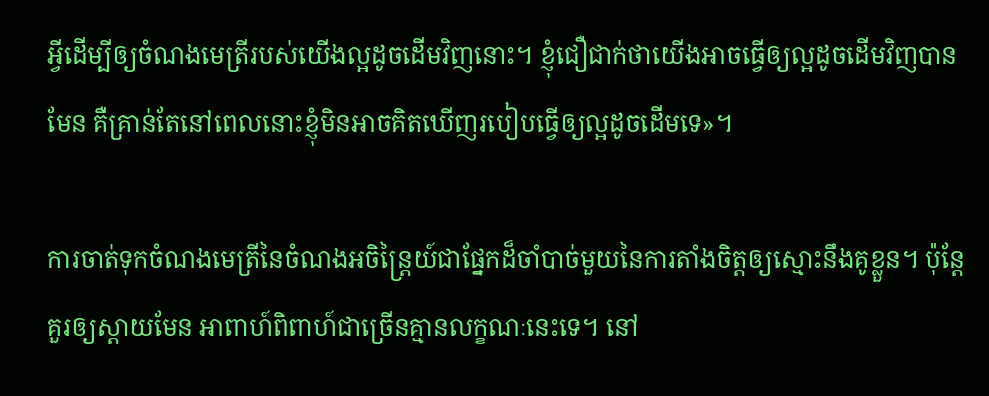អ្វីដើម្បីឲ្យចំណងមេត្រីរបស់យើងល្អដូចដើមវិញនោះ។ ខ្ញុំជឿជាក់ថាយើងអាចធ្វើឲ្យល្អដូចដើមវិញបានមែន គឺគ្រាន់តែនៅពេលនោះខ្ញុំមិនអាចគិតឃើញរបៀបធ្វើឲ្យល្អដូចដើមទេ»។

ការចាត់ទុកចំណងមេត្រីនៃចំណងអចិន្ត្រៃយ៍ជាផ្នែកដ៏ចាំបាច់មួយនៃការតាំងចិត្តឲ្យស្មោះនឹងគូខ្លួន។ ប៉ុន្តែគួរឲ្យស្ដាយមែន អាពាហ៍ពិពាហ៍ជាច្រើនគ្មានលក្ខណៈនេះទេ។ នៅ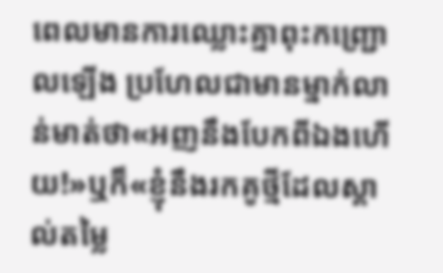ពេលមានការឈ្លោះគ្នាពុះកញ្ជ្រោលឡើង ប្រហែលជាមានម្នាក់លាន់មាត់ថា«អញនឹងបែកពីឯងហើយ!»ឬក៏«ខ្ញុំនឹងរកគូថ្មីដែលស្គាល់តម្លៃ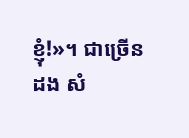ខ្ញុំ!»។ ជាច្រើនដង សំ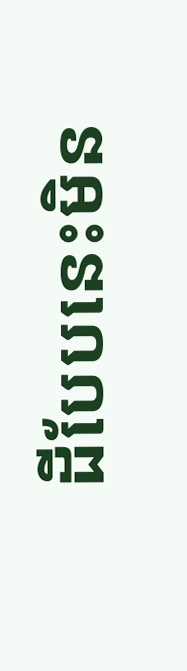ដីបែបនេះមិន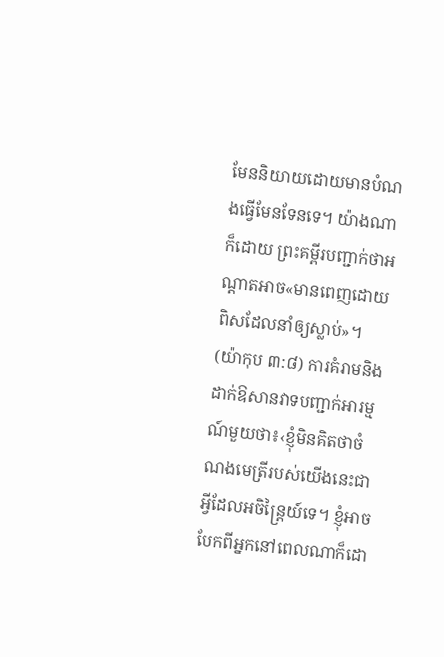មែននិយាយដោយមានបំណងធ្វើមែនទែនទេ។ យ៉ាងណាក៏ដោយ ព្រះគម្ពីរបញ្ជាក់ថាអណ្ដាតអាច«មានពេញដោយពិសដែលនាំឲ្យស្លាប់»។ (យ៉ាកុប ៣:៨) ការគំរាមនិងដាក់ឱសានវាទបញ្ជាក់អារម្មណ៍មួយថា៖‹ខ្ញុំមិនគិតថាចំណងមេត្រីរបស់យើងនេះជាអ្វីដែលអចិន្ត្រៃយ៍ទេ។ ខ្ញុំអាចបែកពីអ្នកនៅពេលណាក៏ដោ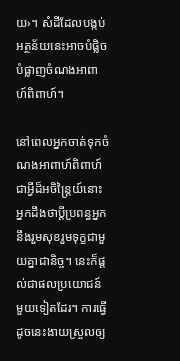យ›។ សំដីដែលបង្កប់អត្ថន័យនេះអាចបំផ្លិចបំផ្លាញចំណងអាពាហ៍ពិពាហ៍។

នៅពេលអ្នកចាត់ទុកចំណងអាពាហ៍ពិពាហ៍ជាអ្វីដ៏អចិន្ត្រៃយ៍នោះ អ្នកដឹងថាប្ដីប្រពន្ធអ្នកនឹងរួមសុខរួមទុក្ខជាមួយគ្នាជានិច្ច។ នេះក៏ផ្ដល់ជាផលប្រយោជន៍មួយទៀតដែរ។ ការធ្វើដូចនេះងាយស្រួលឲ្យ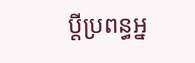ប្ដីប្រពន្ធអ្ន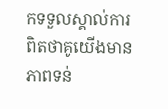កទទួលស្គាល់ការពិតថាគូយើងមានភាពទន់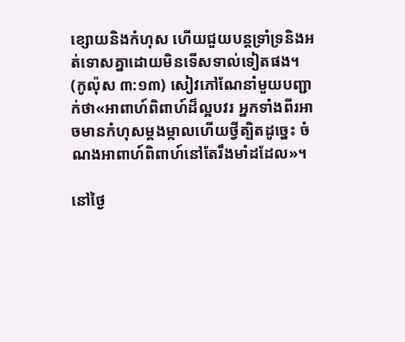ខ្សោយនិងកំហុស ហើយជួយបន្តទ្រាំទ្រនិងអត់ទោសគ្នាដោយមិនទើសទាល់ទៀតផង។ (កូល៉ុស ៣:១៣) សៀវភៅណែនាំមួយបញ្ជាក់ថា«អាពាហ៍ពិពាហ៍ដ៏ល្អបវរ អ្នកទាំងពីរអាចមានកំហុសម្ដងម្កាលហើយថ្វីត្បិតដូច្នេះ ចំណងអាពាហ៍ពិពាហ៍នៅតែរឹងមាំដដែល»។

នៅថ្ងៃ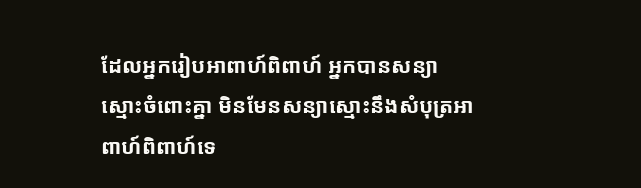ដែលអ្នករៀបអាពាហ៍ពិពាហ៍ អ្នកបានសន្យាស្មោះចំពោះគ្នា មិនមែនសន្យាស្មោះនឹងសំបុត្រអាពាហ៍ពិពាហ៍ទេ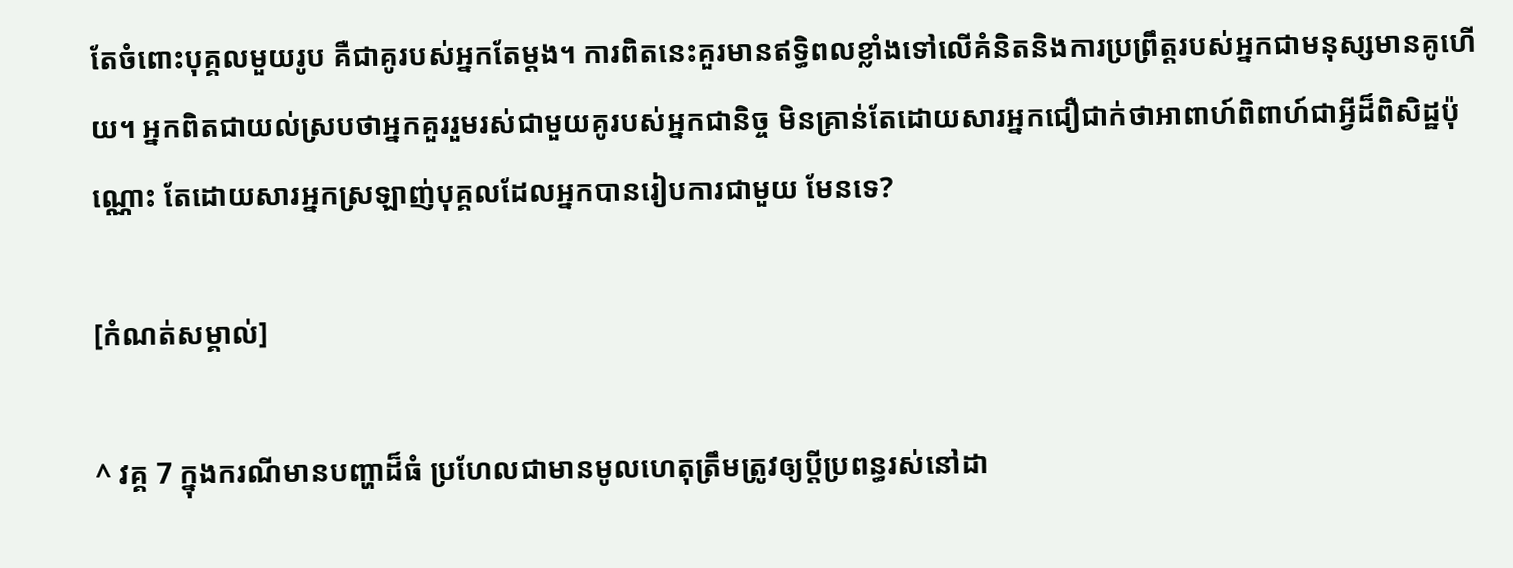តែចំពោះបុគ្គលមួយរូប គឺជាគូរបស់អ្នកតែម្ដង។ ការពិតនេះគួរមានឥទ្ធិពលខ្លាំងទៅលើគំនិតនិងការប្រព្រឹត្តរបស់អ្នកជាមនុស្សមានគូហើយ។ អ្នកពិតជាយល់ស្របថាអ្នកគួររួមរស់ជាមួយគូរបស់អ្នកជានិច្ច មិនគ្រាន់តែដោយសារអ្នកជឿជាក់ថាអាពាហ៍ពិពាហ៍ជាអ្វីដ៏ពិសិដ្ឋប៉ុណ្ណោះ តែដោយសារអ្នកស្រឡាញ់បុគ្គលដែលអ្នកបានរៀបការជាមួយ មែនទេ?

[កំណត់សម្គាល់]

^ វគ្គ 7 ក្នុងករណីមានបញ្ហាដ៏ធំ ប្រហែលជាមានមូលហេតុត្រឹមត្រូវឲ្យប្ដីប្រពន្ធរស់នៅដា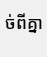ច់ពីគ្នា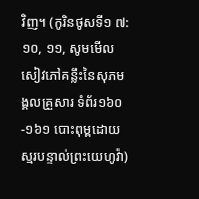វិញ។ (កូរិនថូសទី១ ៧:១០, ១១, សូមមើលសៀវភៅគន្លឹះនៃសុភមង្គលគ្រួសារ ទំព័រ១៦០-១៦១ បោះពុម្ពដោយស្មរបន្ទាល់ព្រះយេហូវ៉ា)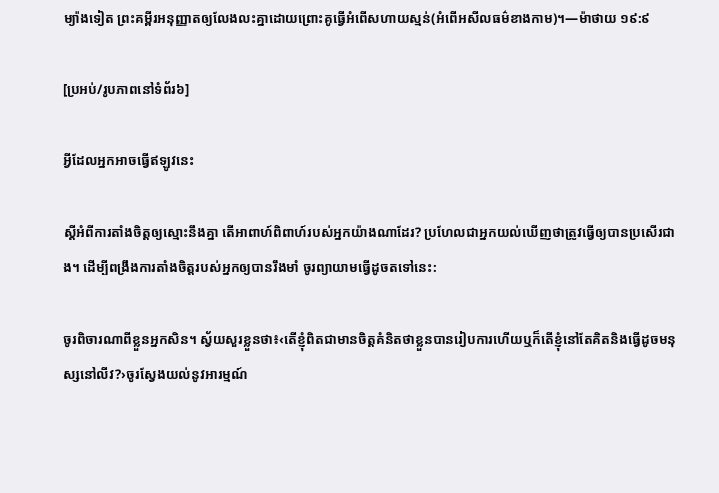ម្យ៉ាងទៀត ព្រះគម្ពីរអនុញ្ញាតឲ្យលែងលះគ្នាដោយព្រោះគូធ្វើអំពើសហាយស្មន់(អំពើអសីលធម៌ខាងកាម)។—ម៉ាថាយ ១៩:៩

[ប្រអប់/រូបភាពនៅទំព័រ៦]

អ្វីដែលអ្នកអាចធ្វើឥឡូវនេះ

ស្តីអំពីការតាំងចិត្តឲ្យស្មោះនឹងគ្នា តើអាពាហ៍ពិពាហ៍របស់អ្នកយ៉ាងណាដែរ? ប្រហែលជាអ្នកយល់ឃើញថាត្រូវធ្វើឲ្យបានប្រសើរជាង។ ដើម្បីពង្រឹងការតាំងចិត្តរបស់អ្នកឲ្យបានរឹងមាំ ចូរព្យាយាមធ្វើដូចតទៅនេះ:

ចូរពិចារណាពីខ្លួនអ្នកសិន។ ស្វ័យសួរខ្លួនថា៖‹តើខ្ញុំពិតជាមានចិត្តគំនិតថាខ្លួនបានរៀបការហើយឬក៏តើខ្ញុំនៅតែគិតនិងធ្វើដូចមនុស្សនៅលីវ?›ចូរស្វែងយល់នូវអារម្មណ៍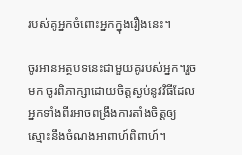របស់គូអ្នកចំពោះអ្នកក្នុងរឿងនេះ។

ចូរអានអត្ថបទនេះជាមួយគូរបស់អ្នក។រួចមក ចូរពិភាក្សាដោយចិត្តស្ងប់នូវវិធីដែលអ្នកទាំងពីរអាចពង្រឹងការតាំងចិត្តឲ្យស្មោះនឹងចំណងអាពាហ៍ពិពាហ៍។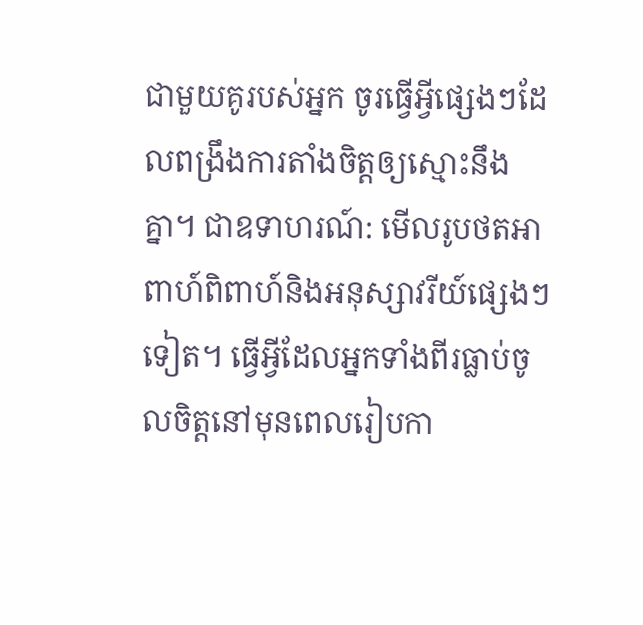ជាមួយគូរបស់អ្នក ចូរធ្វើអ្វីផ្សេងៗដែលពង្រឹងការតាំងចិត្តឲ្យស្មោះនឹងគ្នា។ ជាឧទាហរណ៍: មើលរូបថតអាពាហ៍ពិពាហ៍និងអនុស្សាវរីយ៍ផ្សេងៗទៀត។ ធ្វើអ្វីដែលអ្នកទាំងពីរធ្លាប់ចូលចិត្តនៅមុនពេលរៀបកា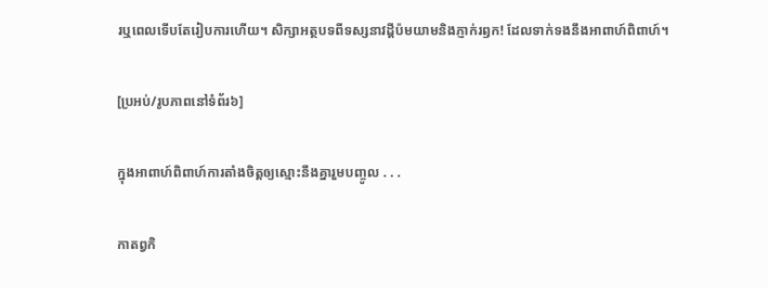រឬពេលទើបតែរៀបការហើយ។ សិក្សាអត្ថបទពីទស្សនាវដ្ដីប៉មយាមនិងភ្ញាក់រឭក! ដែលទាក់ទងនឹងអាពាហ៍ពិពាហ៍។

[ប្រអប់/រូបភាពនៅទំព័រ៦]

ក្នុងអាពាហ៍ពិពាហ៍ការតាំងចិត្តឲ្យស្មោះនឹងគ្នារួមបញ្ចូល . . .

កាតព្វកិ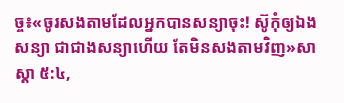ច្ច៖«ចូរសងតាមដែលអ្នកបានសន្យាចុះ! ស៊ូកុំឲ្យឯងសន្យា ជាជាងសន្យាហើយ តែមិនសងតាមវិញ»សាស្ដា ៥:៤,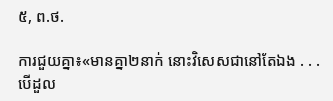៥, ព.ថ.

ការជួយគ្នា៖«មានគ្នា២នាក់ នោះវិសេសជានៅតែឯង . . . បើដួល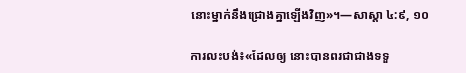នោះម្នាក់នឹងជ្រោងគ្នាឡើងវិញ»។—សាស្ដា ៤:៩, ១០

ការលះបង់៖«ដែលឲ្យ នោះបានពរជាជាងទទួ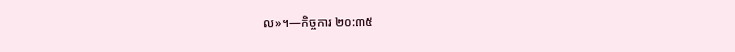ល»។—កិច្ចការ ២០:៣៥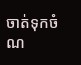ចាត់ទុកចំណ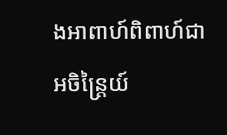ងអាពាហ៍ពិពាហ៍ជាអចិន្ត្រៃយ៍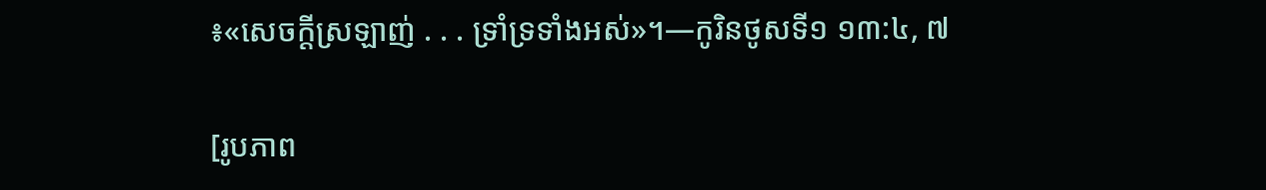៖«សេចក្ដីស្រឡាញ់ . . . ទ្រាំទ្រទាំងអស់»។—កូរិនថូសទី១ ១៣:៤, ៧

[រូបភាព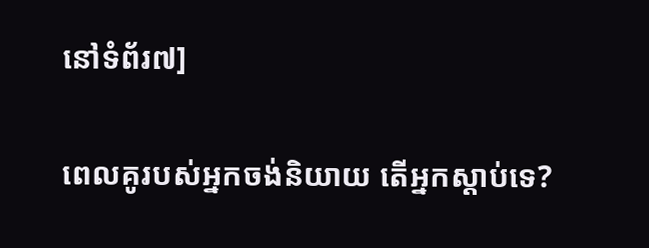នៅទំព័រ៧]

ពេលគូរបស់អ្នកចង់និយាយ តើអ្នកស្ដាប់ទេ?